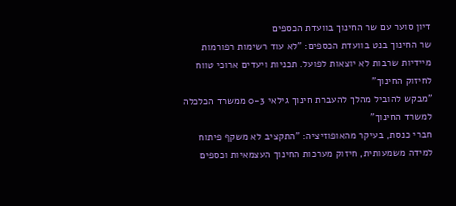דיון סוער עם שר החינוך בוועדת הכספים
שר החינוך בנט בוועדת הכספים: "לא עוד רשימות רפורמות מיידיות שרבות לא יוצאות לפועל. תכניות ויעדים ארוכי טווח לחיזוק החינוך"
"מבקש להוביל מהלך להעברת חינוך גילאי 0-3 ממשרד הכלכלה למשרד החינוך"
חברי כנסת, בעיקר מהאופוזיציה: "התקציב לא משקף פיתוח למידה משמעותית, חיזוק מערכות החינוך העצמאיות וכספים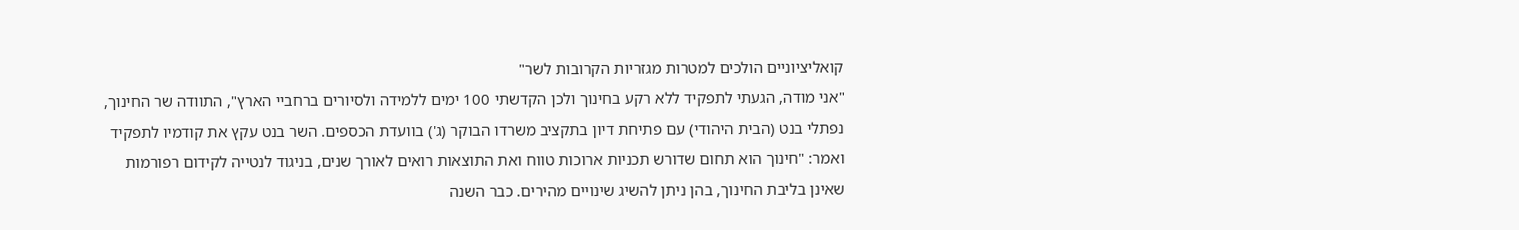קואליציוניים הולכים למטרות מגזריות הקרובות לשר"
"אני מודה, הגעתי לתפקיד ללא רקע בחינוך ולכן הקדשתי 100 ימים ללמידה ולסיורים ברחביי הארץ", התוודה שר החינוך, נפתלי בנט (הבית היהודי) עם פתיחת דיון בתקציב משרדו הבוקר (ג') בוועדת הכספים. השר בנט עקץ את קודמיו לתפקיד ואמר: "חינוך הוא תחום שדורש תכניות ארוכות טווח ואת התוצאות רואים לאורך שנים, בניגוד לנטייה לקידום רפורמות שאינן בליבת החינוך, בהן ניתן להשיג שינויים מהירים. כבר השנה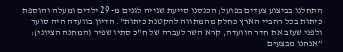התחלנו בביצוע צעדים בפועל; הכנסנו סייעת שנייה לגנים מ- 29 ילדים ומעלה והוספת כיתות בכל רחביי הארץ כחלק מהמתווה להקטנת כיתות". הדיון בוועדה היה סוער ולפני שעזב את חדר הוועדה, קרא השר לעברה של ח"כ סתיו שפיר (המחנה הציוני): "אנחנו מבצעים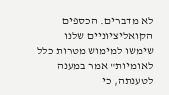לא מדברים. הכספים הקואליציוניים שלנו שימשו למימוש מטרות כלל לאומיות" אמר במענה לטענתה, כי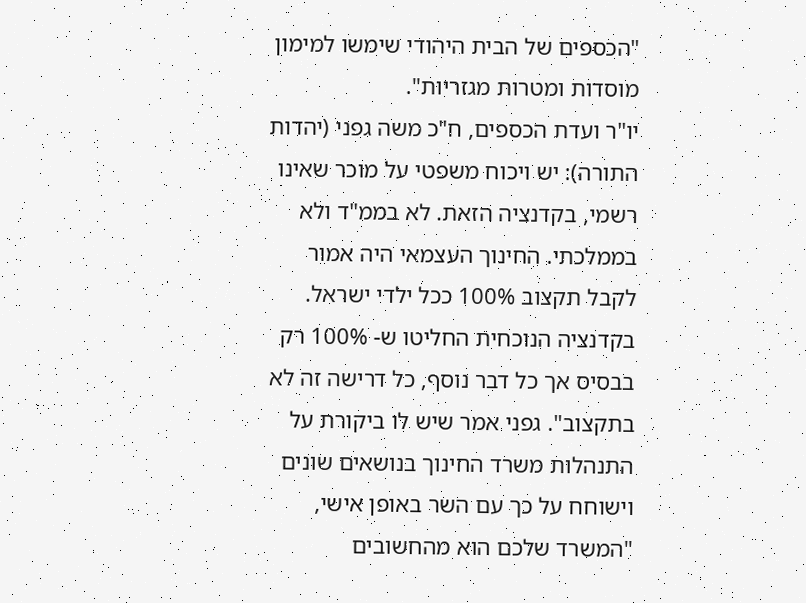"הכספים של הבית היהודי שימשו למימון מוסדות ומטרות מגזריות".
יו"ר ועדת הכספים, ח"כ משה גפני (יהדות התורה): יש ויכוח משפטי על מוכר שאינו רשמי, בקדנציה הזאת. לא בממ"ד ולא בממלכתי. החינוך העצמאי היה אמור לקבל תקצוב 100% ככל ילדי ישראל. בקדנציה הנוכחית החליטו ש- 100% רק בבסיס אך כל דבר נוסף, כל דרישה זה לא בתקצוב". גפני אמר שיש לו ביקורת על התנהלות משרד החינוך בנושאים שונים וישוחח על כך עם השר באופן אישי, "המשרד שלכם הוא מהחשובים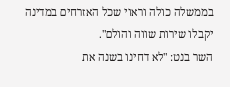בממשלה כולה וראוי שכל האזרחים במדינה יקבלו שירות שווה והולם".
השר בנט: "לא דחינו בשנה את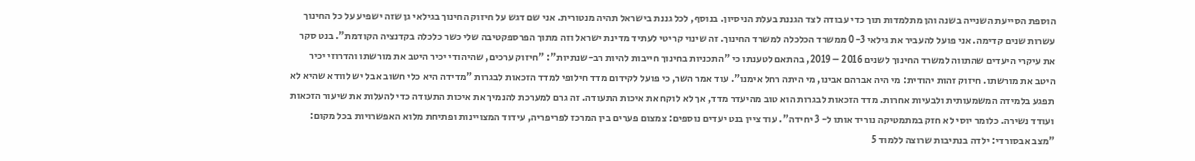הוספת הסייעת השנייה בשנה והן מתלמדות תוך כדי עבודה לצד הגננת בעלת הניסיון. בנוסף, לכל גננת בישראל תהיה מנטורית. אני שם דגש על חיזוק החינוך בגילאי גן שזה ישפיע על כל החינוך עשרות שנים קדימה. אני פועל להעביר את גילאי 0-3 ממשרד הכלכלה למשרד החינוך. זה שינוי קריטי לעתיד מדינת ישראל וזה מתוך הפרספקטיבה שלי כשר כלכלה בקדנציה הקודמת". בנט סקר את עיקרי היעדים שהתווה למשרד החינוך לשנים 2016 – 2019, בהתאם לטענתו כי "התכניות בחינוך חייבות להיות רב-שנתיות": "חיזוק ערכים, שהיהודי יכיר היטב את מורשתו והדרוזי יכיר היטב את מורשתו. חיזוק זהות יהודית: מי היה אברהם אבינו, מי היתה רחל אימנו". עוד אמר השר, כי פועל לקידום מדד חילופי למדד הזכאות לבגרות "מדידה היא כלי חשוב אבל יש לוודא שהיא לא תפגע בלמידה המשמעותית ולבעיות אחרות. מדד הזכאות לבגרות הוא טוב מהיעדר מדד, אך לא לוקח את איכות התעודה. זה גרם למערכת להנמיך את איכות התעודה כדי להעלות את שיעור הזכאות ועודד נשירה. כלומר יוסי לא חזק במתמטיקה נוריד אותו ל- 3 יחידה". עוד ציין בנט יעדים נוספים: צמצום פערים בין המרכז לפריפריה, עידוד המצויינות ופתיחת מלוא האפשרויות בכל מקום: "מצב אבסורדי: ילדה בנתיבות שרוצה ללמוד 5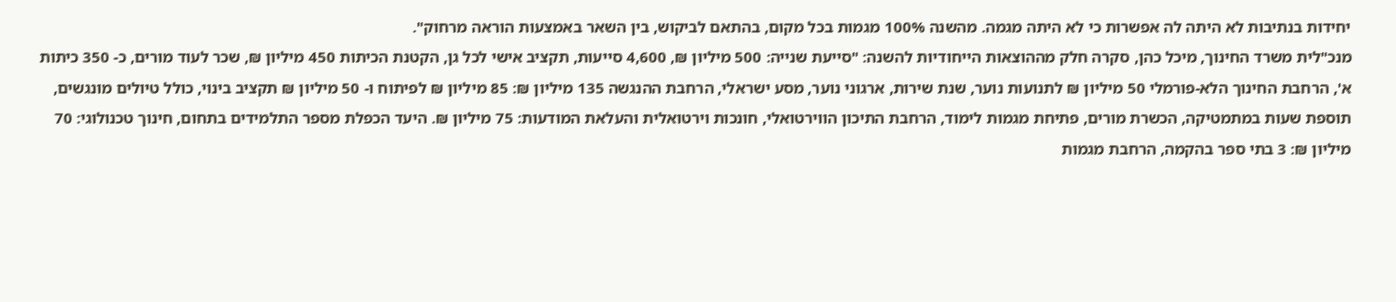יחידות בנתיבות לא היתה לה אפשרות כי לא היתה מגמה. מהשנה 100% מגמות בכל מקום, בהתאם לביקוש, בין השאר באמצעות הוראה מרחוק".
מנכ"לית משרד החינוך, מיכל כהן, סקרה חלק מההוצאות הייחודיות להשנה: "סייעת שנייה: 500 מיליון ₪, 4,600 סייעות, תקציב אישי לכל גן, הקטנת הכיתות 450 מיליון ₪, שכר לעוד מורים, כ- 350 כיתות א', הרחבת החינוך הלא-פורמלי 50 מיליון ₪ לתנועות נוער, שנת שירות, ארגוני נוער, מסע ישראלי, הרחבת ההנגשה 135 מיליון ₪: 85 מיליון ₪ לפיתוח ו- 50 מיליון ₪ תקציב בינוי, כולל טיולים מונגשים, תוספת שעות במתמטיקה, הכשרת מורים, פתיחת מגמות לימוד, הרחבת התיכון הווירטואלי, חונכות וירטואלית והעלאת המודעות: 75 מיליון ₪. היעד הכפלת מספר התלמידים בתחום, חינוך טכנולוגי: 70 מיליון ₪: 3 בתי ספר בהקמה, הרחבת מגמות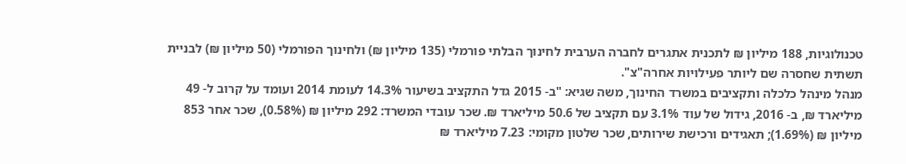טכנולוגיות, 188 מיליון ₪ לתכנית אתגרים לחברה הערבית לחינוך הבלתי פורמלי (135 מיליון ₪) ולחינוך הפורמלי (50 מיליון ₪) לבניית תשתית שחסרה שם ליותר פעילויות אחרה"צ".
מנהל מינהל כלכלה ותקציבים במשרד החינוך, משה שגיא: "ב- 2015 גדל התקציב בשיעור 14.3% לעומת 2014 ועומד על קרוב ל- 49 מיליארד ₪, ב- 2016, גידול של עוד 3.1% עם תקציב של 50.6 מיליארד ₪. שכר עובדי המשרד: 292 מיליון ₪ (0.58%), שכר אחר 853 מיליון ₪ (1.69%); תאגידים ורכישת שירותים, שכר שלטון מקומי: 7.23 מיליארד ₪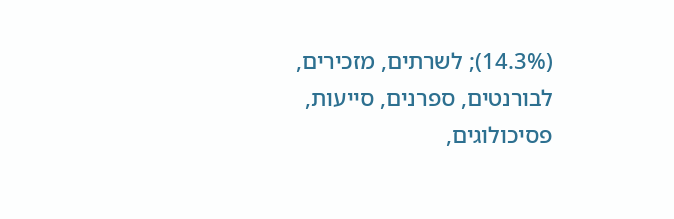(14.3%); לשרתים, מזכירים, לבורנטים, ספרנים, סייעות, פסיכולוגים,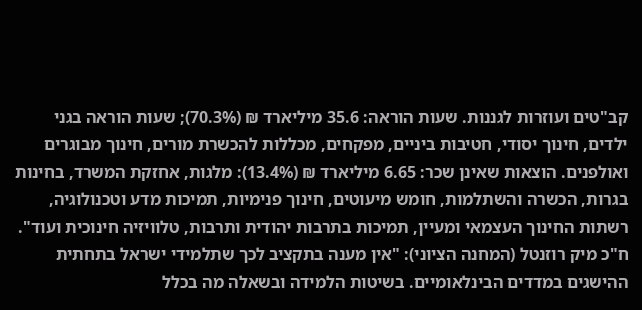קב"טים ועוזרות לגננות. שעות הוראה: 35.6 מיליארד ₪ (70.3%); שעות הוראה בגני ילדים, חינוך יסודי, חטיבות ביניים, מפקחים, מכללות להכשרת מורים, חינוך מבוגרים ואולפנים. הוצאות שאינן שכר: 6.65 מיליארד ₪ (13.4%): מלגות, אחזקת המשרד, בחינות בגרות, הכשרה והשתלמות, חומש מיעוטים, חינוך פנימיות, תמיכות מדע וטכנולוגיה, רשתות החינוך העצמאי ומעיין, תמיכות בתרבות יהודית ותרבות, טלוויזיה חינוכית ועוד".
ח"כ מיק רוזנטל (המחנה הציוני): "אין מענה בתקציב לכך שתלמידי ישראל בתחתית ההישגים במדדים הבינלאומיים. בשיטות הלמידה ובשאלה מה בכלל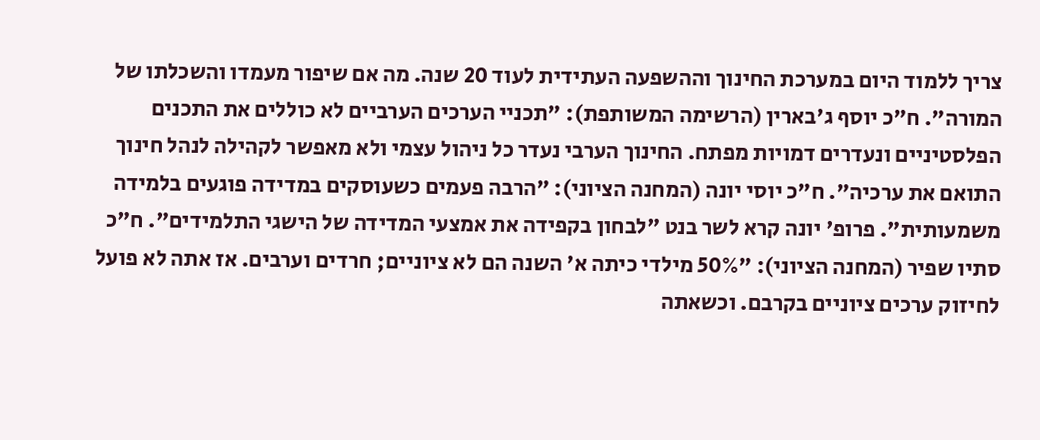צריך ללמוד היום במערכת החינוך וההשפעה העתידית לעוד 20 שנה. מה אם שיפור מעמדו והשכלתו של המורה". ח"כ יוסף ג'בארין (הרשימה המשותפת): "תכניי הערכים הערביים לא כוללים את התכנים הפלסטיניים ונעדרים דמויות מפתח. החינוך הערבי נעדר כל ניהול עצמי ולא מאפשר לקהילה לנהל חינוך התואם את ערכיה". ח"כ יוסי יונה (המחנה הציוני): "הרבה פעמים כשעוסקים במדידה פוגעים בלמידה משמעותית". פרופ' יונה קרא לשר בנט "לבחון בקפידה את אמצעי המדידה של הישגי התלמידים". ח"כ סתיו שפיר (המחנה הציוני): "50% מילדי כיתה א' השנה הם לא ציוניים; חרדים וערבים. אז אתה לא פועל לחיזוק ערכים ציוניים בקרבם. וכשאתה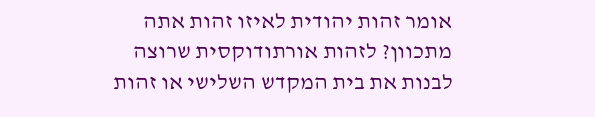אומר זהות יהודית לאיזו זהות אתה מתכוון? לזהות אורתודוקסית שרוצה לבנות את בית המקדש השלישי או זהות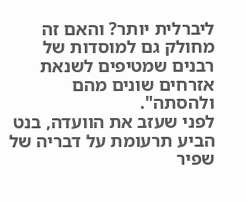ליברלית יותר? והאם זה מחולק גם למוסדות של רבנים שמטיפים לשנאת אזרחים שונים מהם ולהסתה".
לפני שעזב את הוועדה, בנט הביע תרעומת על דבריה של שפיר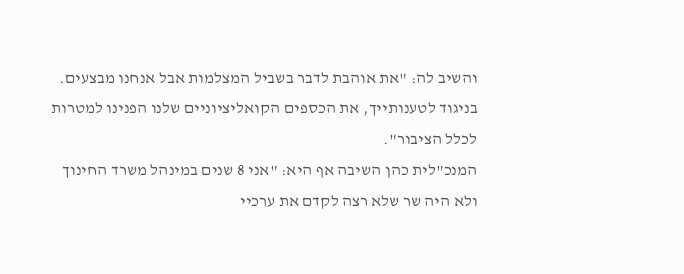והשיב לה: "את אוהבת לדבר בשביל המצלמות אבל אנחנו מבצעים. בניגוד לטענותייך, את הכספים הקואליציוניים שלנו הפנינו למטרות לכלל הציבור".
המנכ"לית כהן השיבה אף היא: "אני 8 שנים במינהל משרד החינוך ולא היה שר שלא רצה לקדם את ערכיי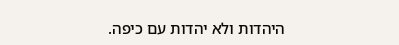היהדות ולא יהדות עם כיפה.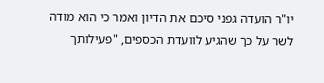יו"ר הועדה גפני סיכם את הדיון ואמר כי הוא מודה לשר על כך שהגיע לוועדת הכספים, "פעילותך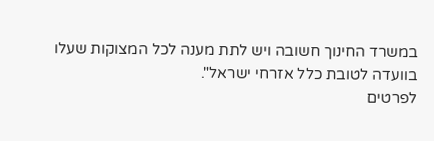במשרד החינוך חשובה ויש לתת מענה לכל המצוקות שעלו בוועדה לטובת כלל אזרחי ישראל".
לפרטים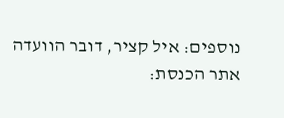נוספים: איל קציר, דובר הוועדה
אתר הכנסת: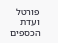פורטל ועדת הכספים